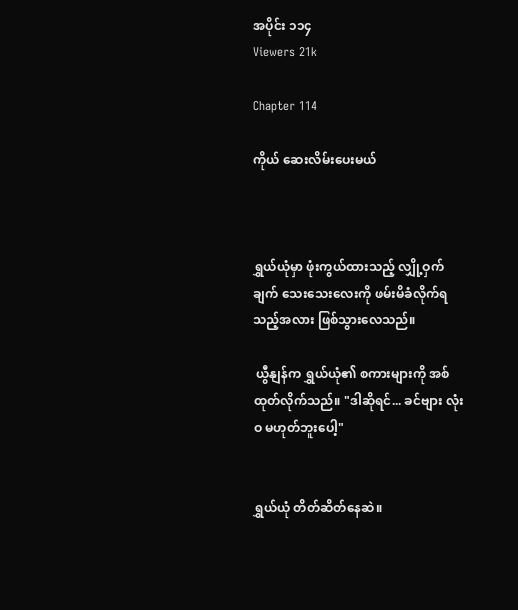အပိုင်း ၁၁၄
Viewers 21k

Chapter 114

ကိုယ် ဆေးလိမ်းပေးမယ်



ရွှယ်ယုံမှာ ဖုံးကွယ်ထားသည့် လျှို့ဝှက်ချက် သေးသေးလေးကို ဖမ်းမိခံလိုက်ရသည့်အလား ဖြစ်သွားလေသည်။

 ယွီနျန်က ရွှယ်ယုံ၏ စကားများကို အစ်ထုတ်လိုက်သည်။ "ဒါဆိုရင်... ခင်ဗျား လုံးဝ မဟုတ်ဘူးပေါ့"


ရွှယ်ယုံ တိတ်ဆိတ်နေဆဲ။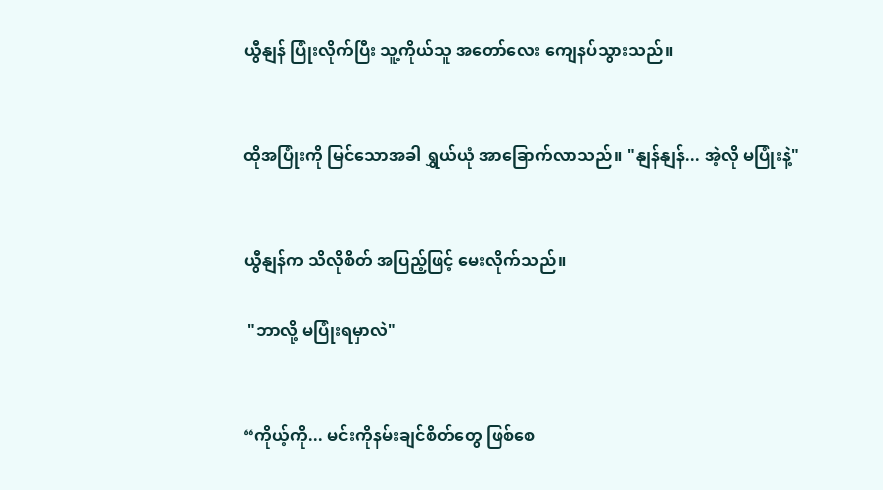ယွီနျန် ပြုံးလိုက်ပြီး သူ့ကိုယ်သူ အတော်လေး ကျေနပ်သွားသည်။


ထိုအပြုံးကို မြင်သောအခါ ရွှယ်ယုံ အာခြောက်လာသည်။ "နျန်နျန်... အဲ့လို မပြုံးနဲ့"


ယွီနျန်က သိလိုစိတ် အပြည့်ဖြင့် မေးလိုက်သည်။

 "ဘာလို့ မပြုံးရမှာလဲ"


“ကိုယ့်ကို... မင်းကိုနမ်းချင်စိတ်တွေ ဖြစ်စေ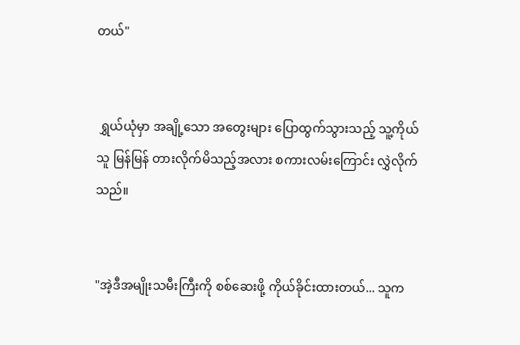တယ်"


 ရွှယ်ယုံမှာ အချို့သော အတွေးများ ပြောထွက်သွားသည့် သူ့ကိုယ်သူ မြန်မြန် တားလိုက်မိသည့်အလား စကားလမ်းကြောင်း လွှဲလိုက်သည်။


"အဲ့ဒီအမျိုးသမီးကြီးကို စစ်ဆေးဖို့ ကိုယ်ခိုင်းထားတယ်... သူက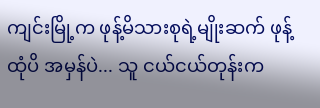ကျင်းမြို့က ဖုန့်မိသားစုရဲ့မျိုးဆက် ဖုန့်ထုံပိ အမှန်ပဲ... သူ ငယ်ငယ်တုန်းက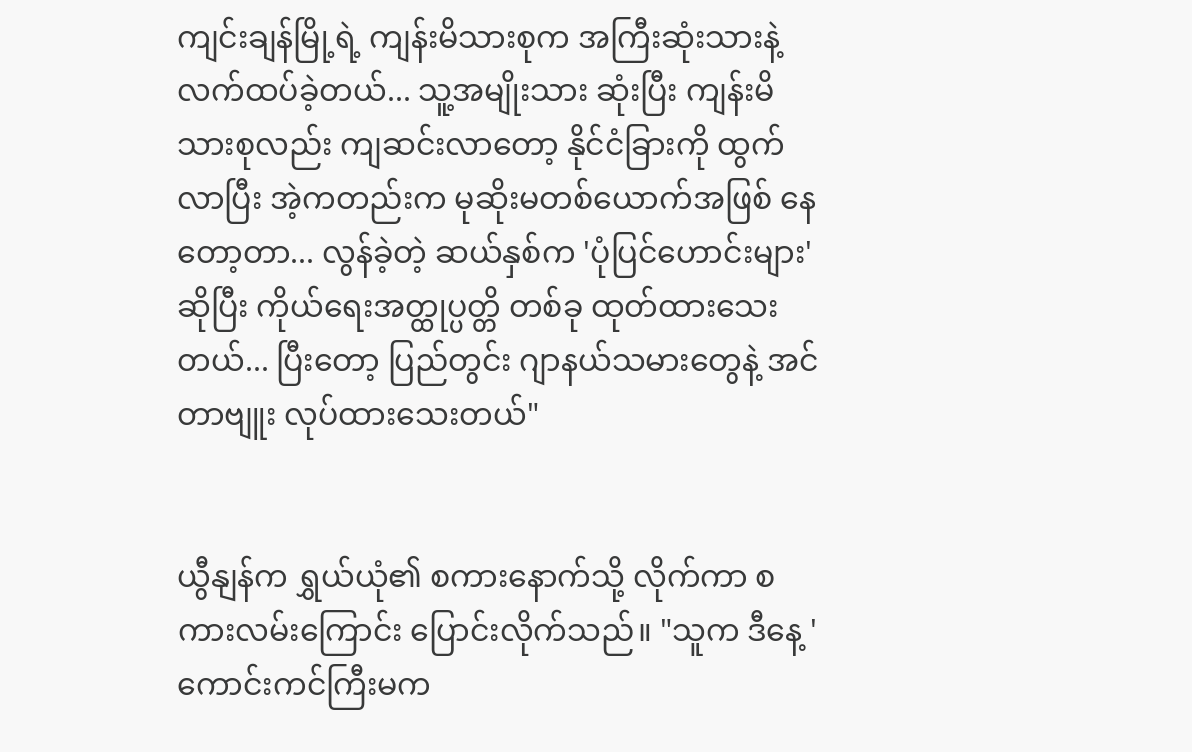ကျင်းချန်မြို့ရဲ့ ကျန်းမိသားစုက အကြီးဆုံးသားနဲ့ လက်ထပ်ခဲ့တယ်... သူ့အမျိုးသား ဆုံးပြီး ကျန်းမိသားစုလည်း ကျဆင်းလာတော့ နိုင်ငံခြားကို ထွက်လာပြီး အဲ့ကတည်းက မုဆိုးမတစ်ယောက်အဖြစ် နေတော့တာ... လွန်ခဲ့တဲ့ ဆယ်နှစ်က 'ပုံပြင်ဟောင်းများ' ဆိုပြီး ကိုယ်ရေးအတ္ထုပ္ပတ္တိ တစ်ခု ထုတ်ထားသေးတယ်... ပြီးတော့ ပြည်တွင်း ဂျာနယ်သမားတွေနဲ့ အင်တာဗျူး လုပ်ထားသေးတယ်"


ယွီနျန်က ရွှယ်ယုံ၏ စကားနောက်သို့ လိုက်ကာ စကားလမ်းကြောင်း ပြောင်းလိုက်သည်။ "သူက ဒီနေ့ 'ကောင်းကင်ကြီးမက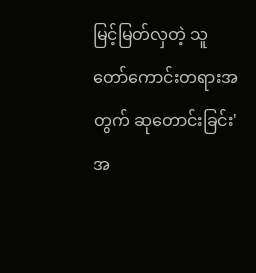မြင့်မြတ်လှတဲ့ သူတော်ကောင်းတရားအတွက် ဆုတောင်းခြင်း' အ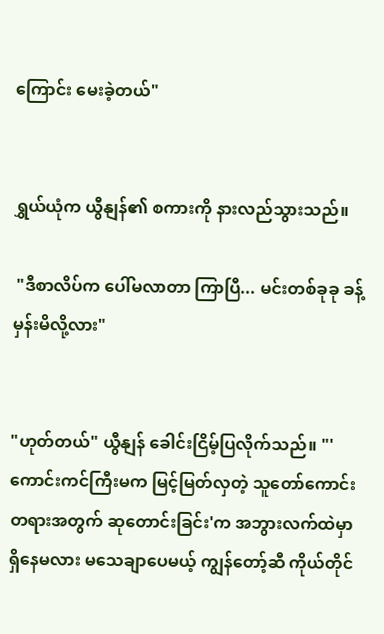ကြောင်း မေးခဲ့တယ်"


ရွှယ်ယုံက ယွီနျန်၏ စကားကို နားလည်သွားသည်။

 "ဒီစာလိပ်က ပေါ်မလာတာ ကြာပြီ... မင်းတစ်ခုခု ခန့်မှန်းမိလို့လား"


"ဟုတ်တယ်" ယွီနျန် ခေါင်းငြိမ့်ပြလိုက်သည်။ "'ကောင်းကင်ကြီးမက မြင့်မြတ်လှတဲ့ သူတော်ကောင်းတရားအတွက် ဆုတောင်းခြင်း'က အဘွားလက်ထဲမှာ ရှိနေမလား မသေချာပေမယ့် ကျွန်တော့်ဆီ ကိုယ်တိုင်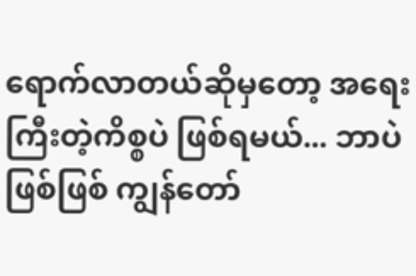ရောက်လာတယ်ဆိုမှတော့ အရေးကြီးတဲ့ကိစ္စပဲ ဖြစ်ရမယ်... ဘာပဲဖြစ်ဖြစ် ကျွန်တော်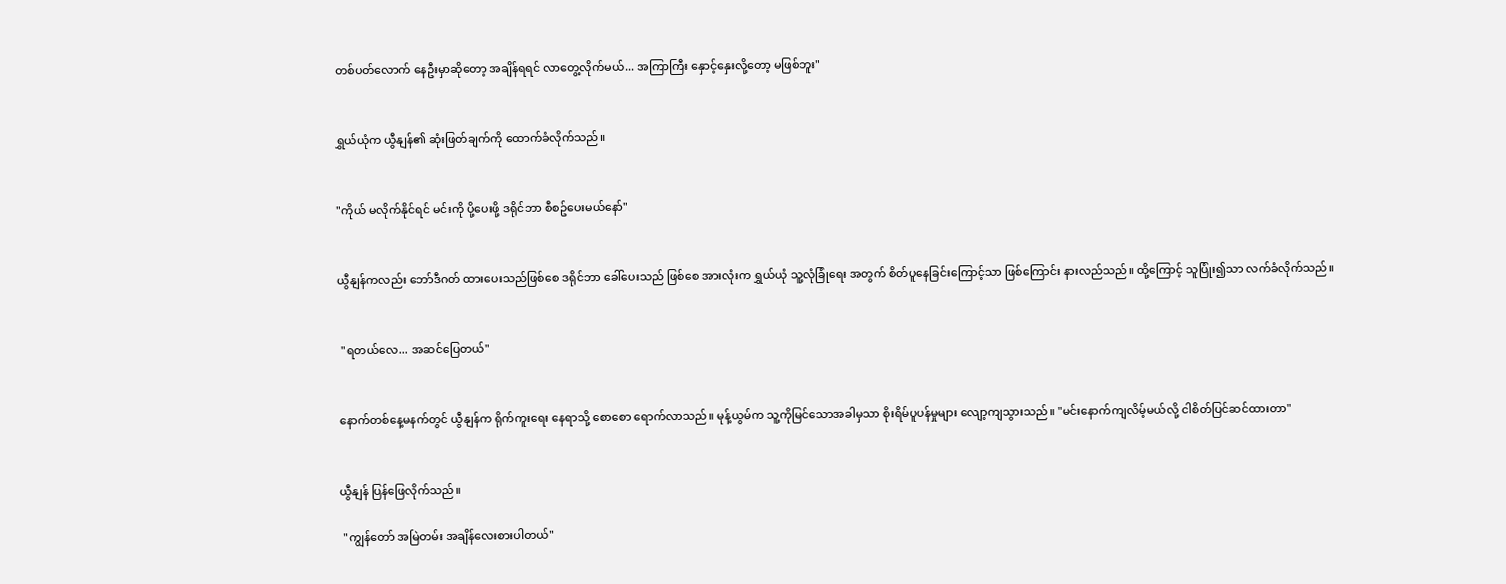တစ်ပတ်လောက် နေဦးမှာဆိုတော့ အချိန်ရရင် လာတွေ့လိုက်မယ်... အကြာကြီး နှောင့်နှေးလို့တော့ မဖြစ်ဘူး"


ရွှယ်ယုံက ယွီနျန်၏ ဆုံးဖြတ်ချက်ကို ထောက်ခံလိုက်သည်။


"ကိုယ် မလိုက်နိုင်ရင် မင်းကို ပို့ပေးဖို့ ဒရိုင်ဘာ စီစဥ်ပေးမယ်နော်"


ယွီနျန်ကလည်း ဘော်ဒီဂတ် ထားပေးသည်ဖြစ်စေ ဒရိုင်ဘာ ခေါ်ပေးသည် ဖြစ်စေ အားလုံးက ရွှယ်ယုံ သူ့လုံခြုံရေး အတွက် စိတ်ပူနေခြင်းကြောင့်သာ ဖြစ်ကြောင်း နားလည်သည်။ ထို့ကြောင့် သူပြုံး၍သာ လက်ခံလိုက်သည်။


 "ရတယ်လေ... အဆင်ပြေတယ်"


နောက်တစ်နေ့မနက်တွင် ယွီနျန်က ရိုက်ကူးရေး နေရာသို့ စောစော ရောက်လာသည်။ မုန့်ယွမ်က သူ့ကိုမြင်သောအခါမှသာ စိုးရိမ်ပူပန်မှုများ လျော့ကျသွားသည်။ "မင်းနောက်ကျလိမ့်မယ်လို့ ငါစိတ်ပြင်ဆင်ထားတာ"


ယွီနျန် ပြန်ဖြေလိုက်သည်။

 "ကျွန်တော် အမြဲတမ်း အချိန်လေးစားပါတယ်"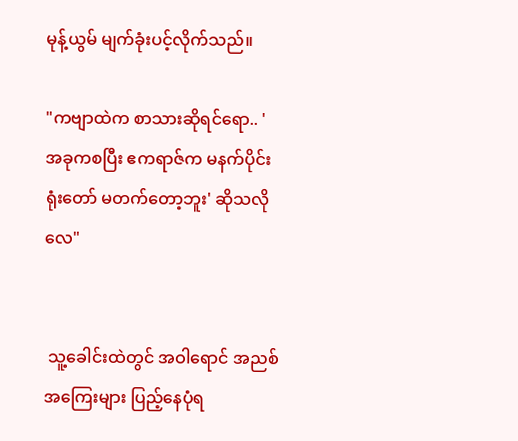မုန့်ယွမ် မျက်ခုံးပင့်လိုက်သည်။

"ကဗျာထဲက စာသားဆိုရင်ရော.. 'အခုကစပြီး ဧကရာဇ်က မနက်ပိုင်းရုံးတော် မတက်တော့ဘူး' ဆိုသလိုလေ"


 သူ့ခေါင်းထဲတွင် အဝါရောင် အညစ်အကြေးများ ပြည့်နေပုံရ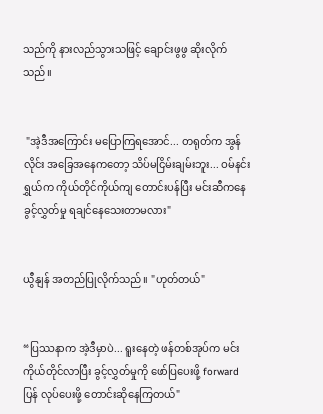သည်ကို နားလည်သွားသဖြင့် ချောင်းဖွဖွ ဆိုးလိုက်သည်။


 "အဲ့ဒီအကြောင်း မပြောကြရအောင်... တရုတ်က အွန်လိုင်း အခြေအနေကတော့ သိပ်မငြိမ်းချမ်းဘူး... ဝမ်နင်းရွှယ်က ကိုယ်တိုင်ကိုယ်ကျ တောင်းပန်ပြီး မင်းဆီကနေ ခွင့်လွှတ်မှု ရချင်နေသေးတာမလား"


ယွီနျန် အတည်ပြုလိုက်သည်။ "ဟုတ်တယ်"


“ပြဿနာက အဲ့ဒီမှာပဲ... ရူးနေတဲ့ ဖန်တစ်အုပ်က မင်း ကိုယ်တိုင်လာပြီး ခွင့်လွှတ်မှုကို ဖော်ပြပေးဖို့ forwardပြန် လုပ်ပေးဖို့ တောင်းဆိုနေကြတယ်"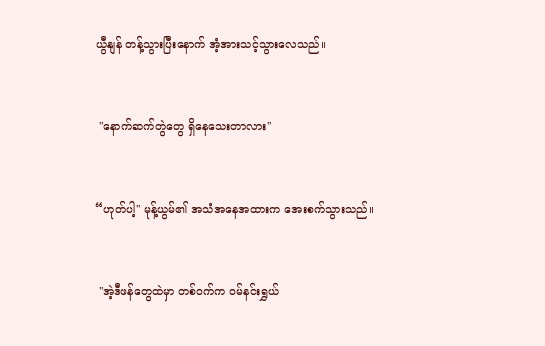ယွီနျန် တန့်သွားပြီးနောက် အံ့အားသင့်သွားလေသည်။


 "နောက်ဆက်တွဲတွေ ရှိနေသေးတာလား"


“ဟုတ်ပါ့" မုန့်ယွမ်၏ အသံအနေအထားက အေးစက်သွားသည်။


 "အဲ့ဒီဖန်တွေထဲမှာ တစ်ဝက်က ဝမ်နင်းရွှယ်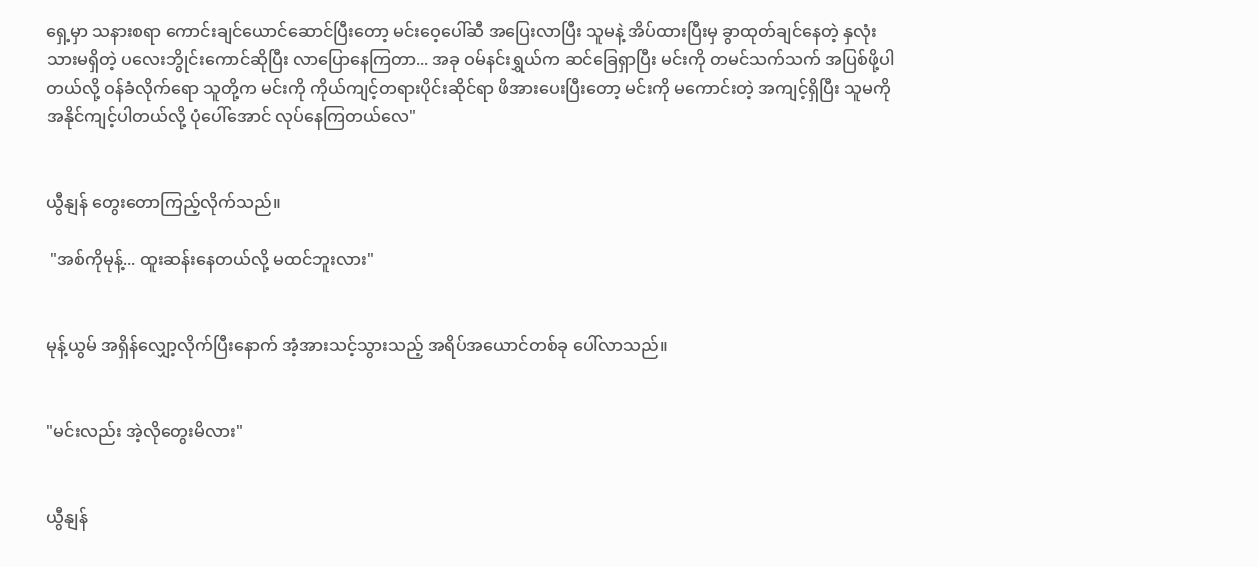ရှေ့မှာ သနားစရာ ကောင်းချင်ယောင်ဆောင်ပြီးတော့ မင်းဝေ့ပေါ်ဆီ အပြေးလာပြီး သူမနဲ့ အိပ်ထားပြီးမှ ခွာထုတ်ချင်နေတဲ့ နှလုံးသားမရှိတဲ့ ပလေးဘွိုင်းကောင်ဆိုပြီး လာပြောနေကြတာ... အခု ဝမ်နင်းရွှယ်က ဆင်ခြေရှာပြီး မင်းကို တမင်သက်သက် အပြစ်ဖို့ပါတယ်လို့ ဝန်ခံလိုက်ရော သူတို့က မင်းကို ကိုယ်ကျင့်တရားပိုင်းဆိုင်ရာ ဖိအားပေးပြီးတော့ မင်းကို မကောင်းတဲ့ အကျင့်ရှိပြီး သူမကို အနိုင်ကျင့်ပါတယ်လို့ ပုံပေါ်အောင် လုပ်နေကြတယ်လေ"


ယွီနျန် တွေးတောကြည့်လိုက်သည်။

 "အစ်ကိုမုန့်... ထူးဆန်းနေတယ်လို့ မထင်ဘူးလား"


မုန့်ယွမ် အရှိန်လျှော့လိုက်ပြီးနောက် အံ့အားသင့်သွားသည့် အရိပ်အယောင်တစ်ခု ပေါ်လာသည်။


"မင်းလည်း အဲ့လိုတွေးမိလား"


ယွီနျန်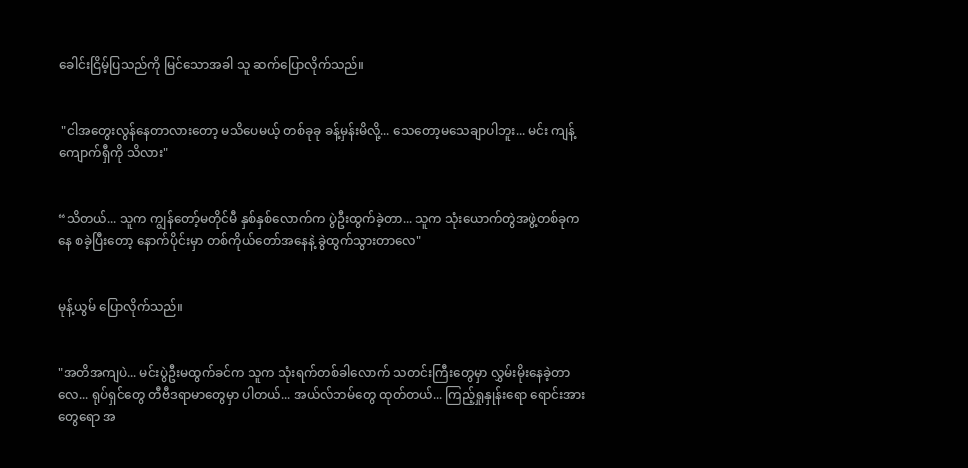ခေါင်းငြိမ့်ပြသည်ကို မြင်သောအခါ သူ ဆက်ပြောလိုက်သည်။


 "ငါအတွေးလွန်နေတာလားတော့ မသိပေမယ့် တစ်ခုခု ခန့်မှန်းမိလို့... သေတော့မသေချာပါဘူး... မင်း ကျန့်ကျောက်ရှီကို သိလား"


“သိတယ်... သူက ကျွန်တော့်မတိုင်မီ နှစ်နှစ်လောက်က ပွဲဦးထွက်ခဲ့တာ... သူက သုံးယောက်တွဲအဖွဲ့တစ်ခုကနေ စခဲ့ပြီးတော့ နောက်ပိုင်းမှာ တစ်ကိုယ်တော်အနေနဲ့ ခွဲထွက်သွားတာလေ"


မုန့်ယွမ် ပြောလိုက်သည်။


"အတိအကျပဲ... မင်းပွဲဦးမထွက်ခင်က သူက သုံးရက်တစ်ခါလောက် သတင်းကြီးတွေမှာ လွှမ်းမိုးနေခဲ့တာလေ... ရုပ်ရှင်တွေ တီဗီဒရာမာတွေမှာ ပါတယ်... အယ်လ်ဘမ်တွေ ထုတ်တယ်... ကြည့်ရှုနှုန်းရော ရောင်းအားတွေရော အ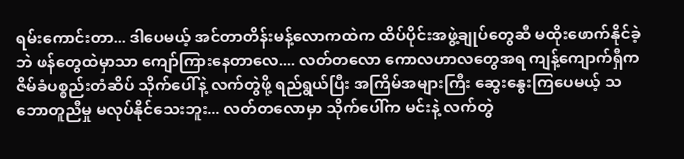ရမ်းကောင်းတာ... ဒါပေမယ့် အင်တာတိန်းမန့်လောကထဲက ထိပ်ပိုင်းအဖွဲ့ချုပ်တွေဆီ မထိုးဖောက်နိုင်ခဲ့ဘဲ ဖန်တွေထဲမှာသာ ကျော်ကြားနေတာလေ.... လတ်တလော ကောလဟာလတွေအရ ကျန့်ကျောက်ရှီက ဇိမ်ခံပစ္စည်းတံဆိပ် သိုက်ပေါ်နဲ့ လက်တွဲဖို့ ရည်ရွယ်ပြီး အကြိမ်အများကြီး ဆွေးနွေးကြပေမယ့် သဘောတူညီမှု မလုပ်နိုင်သေးဘူး... လတ်တလောမှာ သိုက်ပေါ်က မင်းနဲ့ လက်တွဲ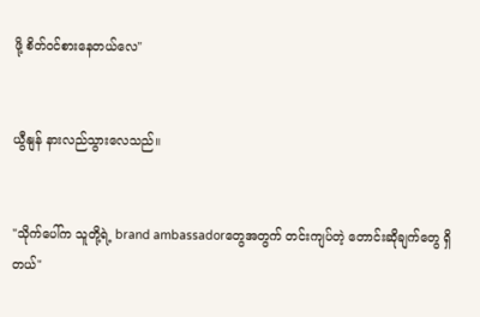ဖို့ စိတ်ဝင်စားနေတယ်လေ"


ယွီနျန် နားလည်သွားလေသည်။


"သိုက်ပေါ်က သူတို့ရဲ့ brand ambassadorတွေအတွက် တင်းကျပ်တဲ့ တောင်းဆိုချက်တွေ ရှိတယ်"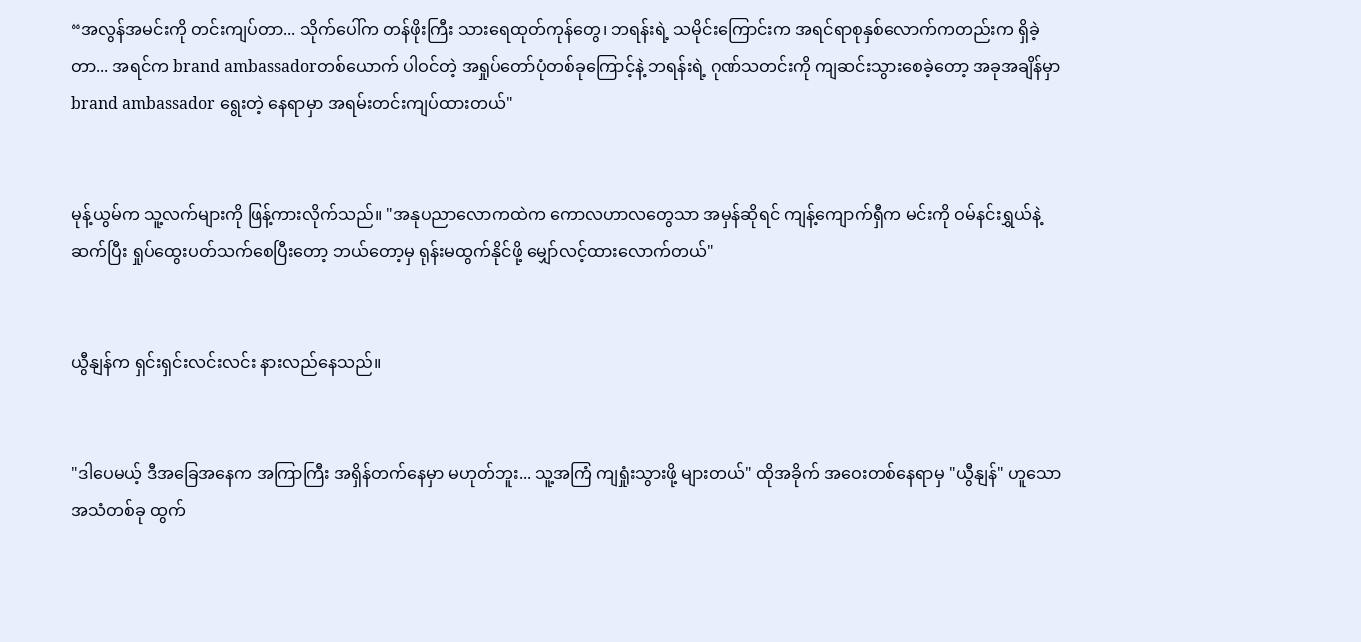“အလွန်အမင်းကို တင်းကျပ်တာ... သိုက်ပေါ်က တန်ဖိုးကြီး သားရေထုတ်ကုန်တွေ၊ ဘရန်းရဲ့ သမိုင်းကြောင်းက အရင်ရာစုနှစ်လောက်ကတည်းက ရှိခဲ့တာ... အရင်က brand ambassadorတစ်ယောက် ပါဝင်တဲ့ အရှုပ်တော်ပုံတစ်ခုကြောင့်နဲ့ ဘရန်းရဲ့ ဂုဏ်သတင်းကို ကျဆင်းသွားစေခဲ့တော့ အခုအချိန်မှာ brand ambassador ရွေးတဲ့ နေရာမှာ အရမ်းတင်းကျပ်ထားတယ်"


မုန့်ယွမ်က သူ့လက်များကို ဖြန့်ကားလိုက်သည်။ "အနုပညာလောကထဲက ကောလဟာလတွေသာ အမှန်ဆိုရင် ကျန့်ကျောက်ရှီက မင်းကို ဝမ်နင်းရွှယ်နဲ့ ဆက်ပြီး ရှုပ်ထွေးပတ်သက်စေပြီးတော့ ဘယ်တော့မှ ရုန်းမထွက်နိုင်ဖို့ မျှော်လင့်ထားလောက်တယ်"


ယွီနျန်က ရှင်းရှင်းလင်းလင်း နားလည်နေသည်။


"ဒါပေမယ့် ဒီအခြေအနေက အကြာကြီး အရှိန်တက်နေမှာ မဟုတ်ဘူး... သူ့အကြံ ကျရှုံးသွားဖို့ များတယ်" ထိုအခိုက် အဝေးတစ်နေရာမှ "ယွီနျန်" ဟူသော အသံတစ်ခု ထွက်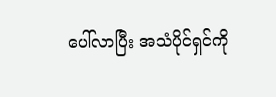ပေါ်လာပြီး အသံပိုင်ရှင်ကို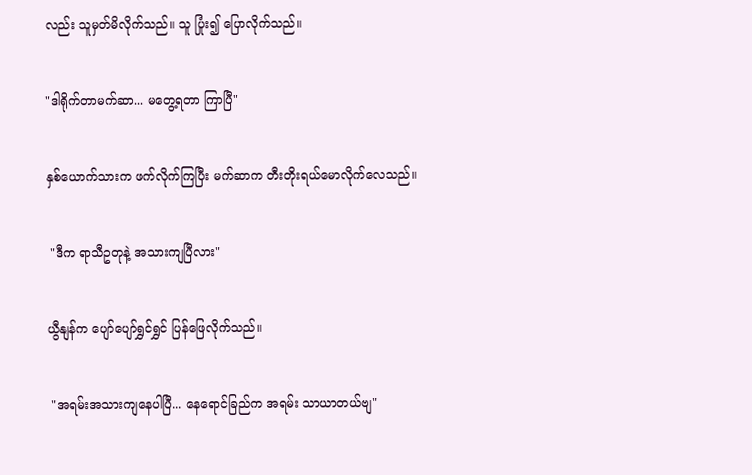လည်း သူမှတ်မိလိုက်သည်။ သူ ပြုံး၍ ပြောလိုက်သည်။


"ဒါရိုက်တာမက်ဆာ... မတွေ့ရတာ ကြာပြီ"


နှစ်ယောက်သားက ဖက်လိုက်ကြပြီး မက်ဆာက တီးတိုးရယ်မောလိုက်လေသည်။


 "ဒီက ရာသီဥတုနဲ့ အသားကျပြီလား"


ယွီနျန်က ပျော်ပျော်ရွှင်ရွှင် ပြန်ဖြေလိုက်သည်။


 "အရမ်းအသားကျနေပါပြီ... နေရောင်ခြည်က အရမ်း သာယာတယ်ဗျ"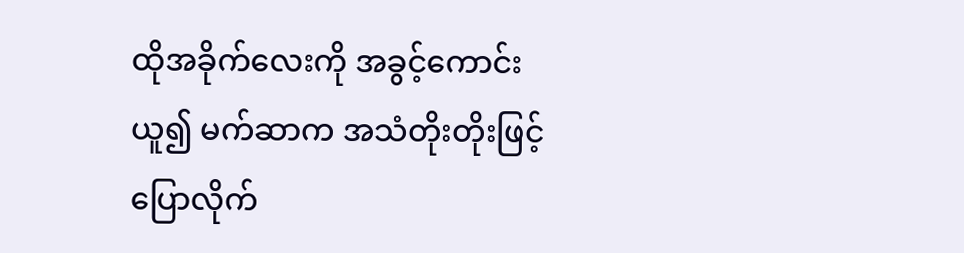ထိုအခိုက်လေးကို အခွင့်ကောင်းယူ၍ မက်ဆာက အသံတိုးတိုးဖြင့် ပြောလိုက်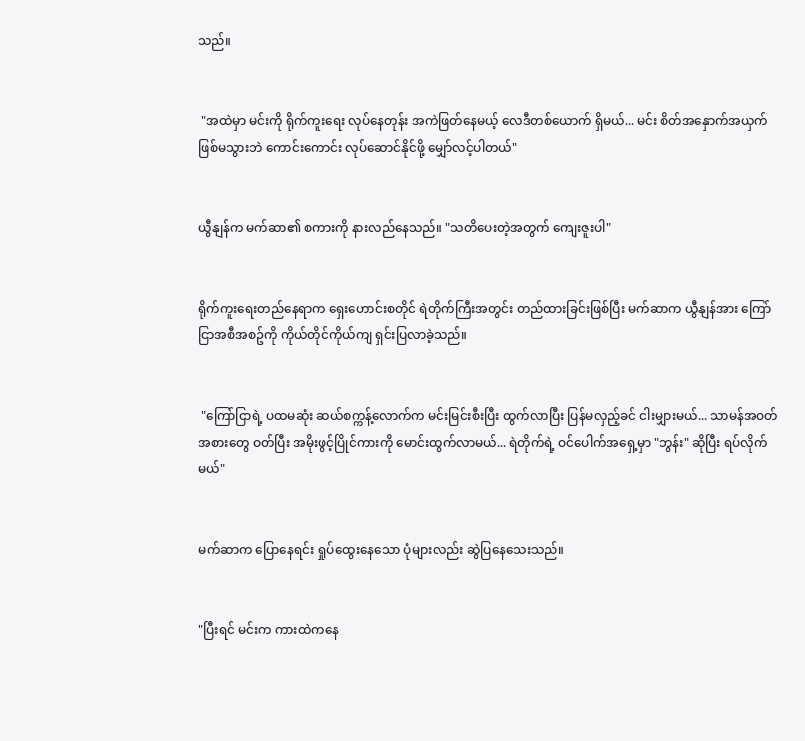သည်။


 "အထဲမှာ မင်းကို ရိုက်ကူးရေး လုပ်နေတုန်း အကဲဖြတ်နေမယ့် လေဒီတစ်ယောက် ရှိမယ်... မင်း စိတ်အနှောက်အယှက် ဖြစ်မသွားဘဲ ကောင်းကောင်း လုပ်ဆောင်နိုင်ဖို့ မျှော်လင့်ပါတယ်"


ယွီနျန်က မက်ဆာ၏ စကားကို နားလည်နေသည်။ "သတိပေးတဲ့အတွက် ကျေးဇူးပါ"


ရိုက်ကူးရေးတည်နေရာက ရှေးဟောင်းစတိုင် ရဲတိုက်ကြီးအတွင်း တည်ထားခြင်းဖြစ်ပြီး မက်ဆာက ယွီနျန်အား ကြော်ငြာအစီအစဥ်ကို ကိုယ်တိုင်ကိုယ်ကျ ရှင်းပြလာခဲ့သည်။


 "ကြော်ငြာရဲ့ ပထမဆုံး ဆယ်စက္ကန့်လောက်က မင်းမြင်းစီးပြီး ထွက်လာပြီး ပြန်မလှည့်ခင် ငါးမျှားမယ်... သာမန်အဝတ်အစားတွေ ဝတ်ပြီး အမိုးဖွင့်ပြိုင်ကားကို မောင်းထွက်လာမယ်... ရဲတိုက်ရဲ့ ဝင်ပေါက်အရှေ့မှာ "ဘွန်း" ဆိုပြီး ရပ်လိုက်မယ်"


မက်ဆာက ပြောနေရင်း ရှုပ်ထွေးနေသော ပုံများလည်း ဆွဲပြနေသေးသည်။


"ပြီးရင် မင်းက ကားထဲကနေ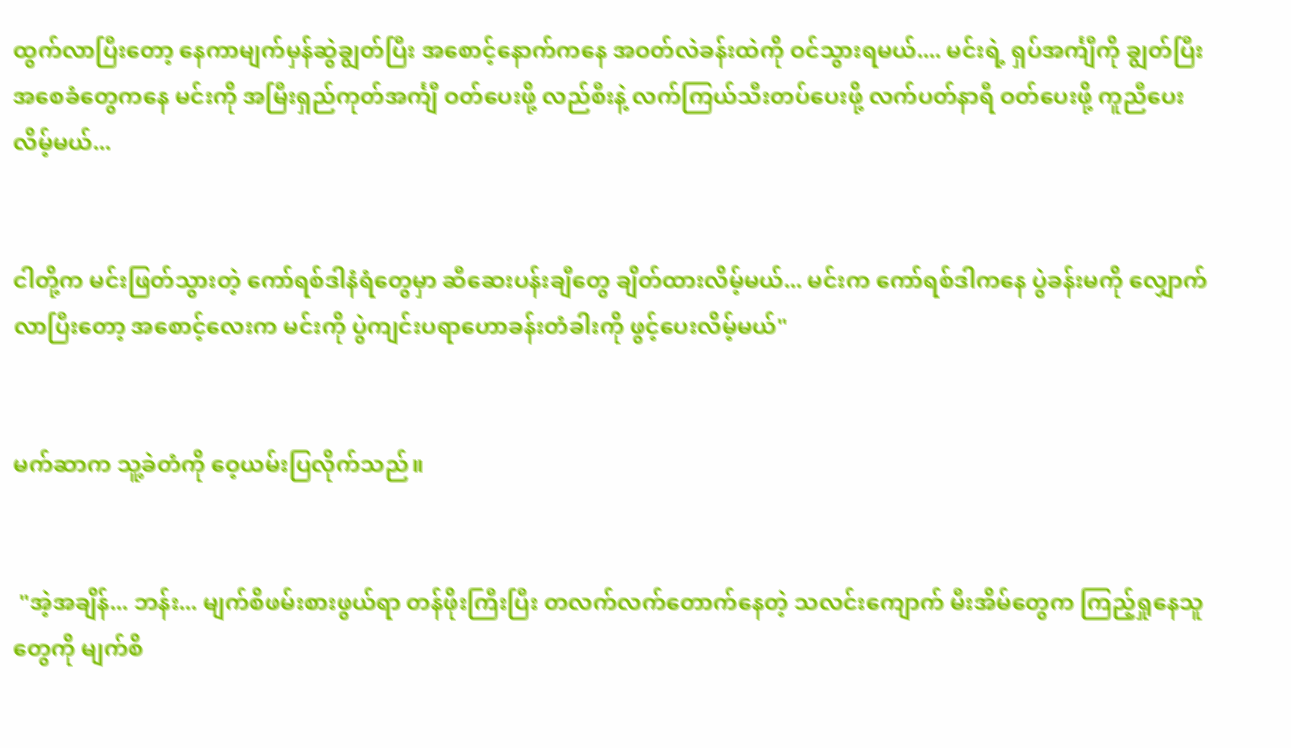ထွက်လာပြီးတော့ နေကာမျက်မှန်ဆွဲချွတ်ပြီး အစောင့်နောက်ကနေ အဝတ်လဲခန်းထဲကို ဝင်သွားရမယ်.... မင်းရဲ့ ရှပ်အင်္ကျီကို ချွတ်ပြီး အစေခံတွေကနေ မင်းကို အမြီးရှည်ကုတ်အင်္ကျီ ဝတ်ပေးဖို့ လည်စီးနဲ့ လက်ကြယ်သီးတပ်ပေးဖို့ လက်ပတ်နာရီ ဝတ်ပေးဖို့ ကူညီပေးလိမ့်မယ်...


ငါတို့က မင်းဖြတ်သွားတဲ့ ကော်ရစ်ဒါနံရံတွေမှာ ဆီဆေးပန်းချီတွေ ချိတ်ထားလိမ့်မယ်... မင်းက ကော်ရစ်ဒါကနေ ပွဲခန်းမကို လျှောက်လာပြီးတော့ အစောင့်လေးက မင်းကို ပွဲကျင်းပရာဟောခန်းတံခါးကို ဖွင့်ပေးလိမ့်မယ်"


မက်ဆာက သူ့ခဲတံကို ဝေ့ယမ်းပြလိုက်သည်။


 "အဲ့အချိန်... ဘန်း... မျက်စိဖမ်းစားဖွယ်ရာ တန်ဖိုးကြီးပြီး တလက်လက်တောက်နေတဲ့ သလင်းကျောက် မီးအိမ်တွေက ကြည့်ရှုနေသူတွေကို မျက်စိ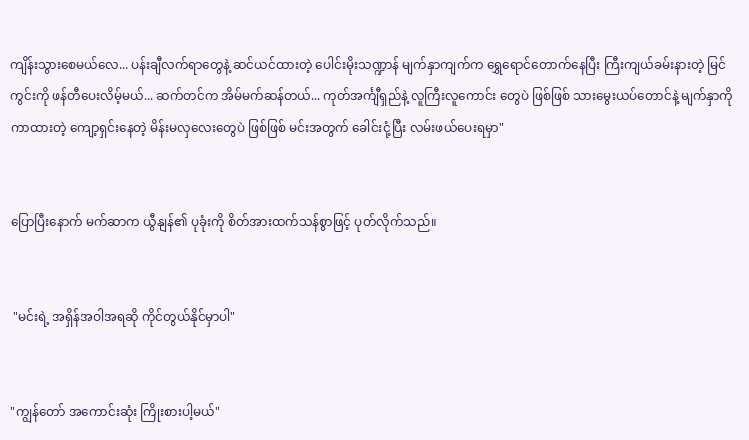ကျိန်းသွားစေမယ်လေ... ပန်းချီလက်ရာတွေနဲ့ ဆင်ယင်ထားတဲ့ ပေါင်းမိုးသဏ္ဍာန် မျက်နှာကျက်က ရွှေရောင်တောက်နေပြီး ကြီးကျယ်ခမ်းနားတဲ့ မြင်ကွင်းကို ဖန်တီပေးလိမ့်မယ်... ဆက်တင်က အိမ်မက်ဆန်တယ်... ကုတ်အင်္ကျီရှည်နဲ့ လူကြီးလူကောင်း တွေပဲ ဖြစ်ဖြစ် သားမွေးယပ်တောင်နဲ့ မျက်နှာကို ကာထားတဲ့ ကျော့ရှင်းနေတဲ့ မိန်းမလှလေးတွေပဲ ဖြစ်ဖြစ် မင်းအတွက် ခေါင်းငုံ့ပြီး လမ်းဖယ်ပေးရမှာ"


ပြောပြီးနောက် မက်ဆာက ယွီနျန်၏ ပုခုံးကို စိတ်အားထက်သန်စွာဖြင့် ပုတ်လိုက်သည်။


 "မင်းရဲ့ အရှိန်အဝါအရဆို ကိုင်တွယ်နိုင်မှာပါ"


"ကျွန်တော် အကောင်းဆုံး ကြိုးစားပါ့မယ်"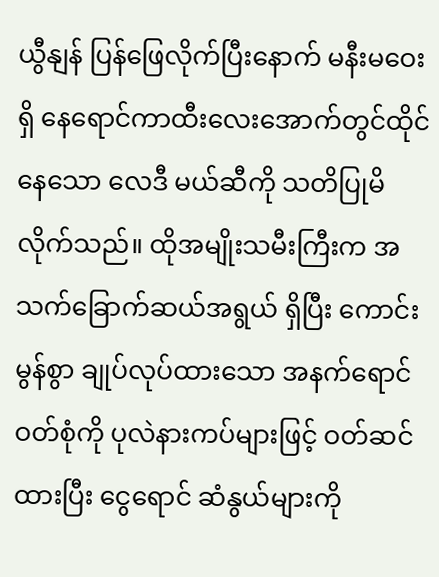ယွီနျန် ပြန်ဖြေလိုက်ပြီးနောက် မနီးမဝေးရှိ နေရောင်ကာထီးလေးအောက်တွင်ထိုင်နေသော လေဒီ မယ်ဆီကို သတိပြုမိလိုက်သည်။ ထိုအမျိုးသမီးကြီးက အသက်ခြောက်ဆယ်အရွယ် ရှိပြီး ကောင်းမွန်စွာ ချုပ်လုပ်ထားသော အနက်ရောင် ဝတ်စုံကို ပုလဲနားကပ်များဖြင့် ဝတ်ဆင်ထားပြီး ငွေရောင် ဆံနွယ်များကို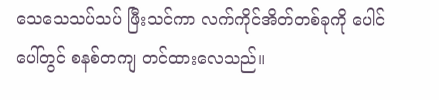သေသေသပ်သပ် ဖြီးသင်ကာ လက်ကိုင်အိတ်တစ်ခုကို ပေါင်ပေါ်တွင် စနစ်တကျ တင်ထားလေသည်။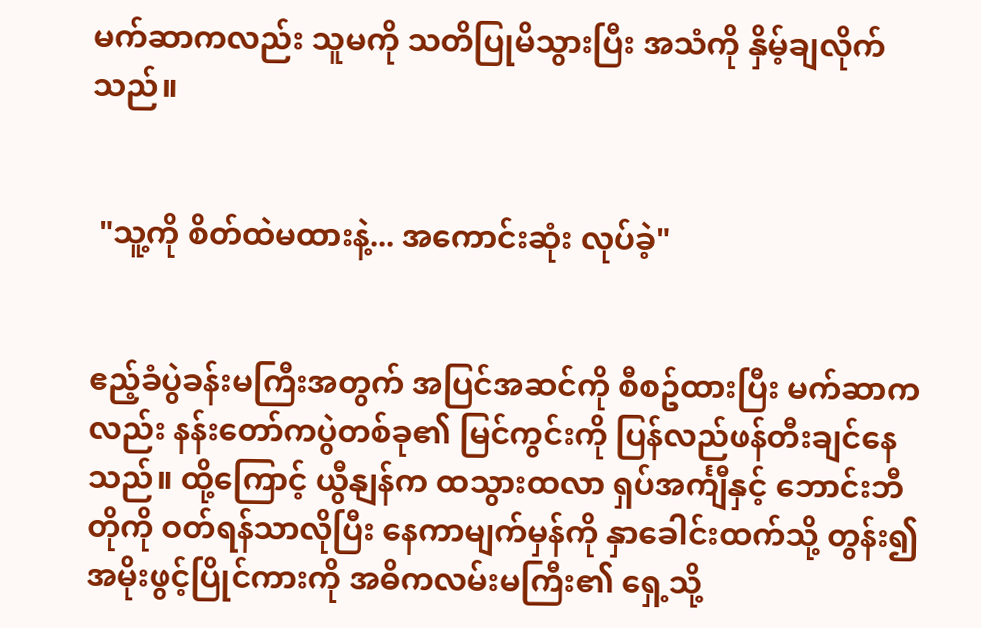မက်ဆာကလည်း သူမကို သတိပြုမိသွားပြီး အသံကို နှိမ့်ချလိုက်သည်။


 "သူ့ကို စိတ်ထဲမထားနဲ့... အကောင်းဆုံး လုပ်ခဲ့"


ဧည့်ခံပွဲခန်းမကြီးအတွက် အပြင်အဆင်ကို စီစဥ်ထားပြီး မက်ဆာကလည်း နန်းတော်ကပွဲတစ်ခု၏ မြင်ကွင်းကို ပြန်လည်ဖန်တီးချင်နေသည်။ ထို့ကြောင့် ယွီနျန်က ထသွားထလာ ရှပ်အင်္ကျီနှင့် ဘောင်းဘီတိုကို ဝတ်ရန်သာလိုပြီး နေကာမျက်မှန်ကို နှာခေါင်းထက်သို့ တွန်း၍ အမိုးဖွင့်ပြိုင်ကားကို အဓိကလမ်းမကြီး၏ ရှေ့သို့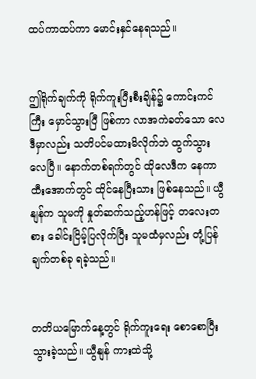ထပ်ကာထပ်ကာ မောင်းနှင်နေရသည်။


ဤရိုက်ချက်ကို ရိုက်ကူးပြီးစီးချိန်၌ ကောင်းကင်ကြီး မှောင်သွားပြီ ဖြစ်ကာ လာအကဲခတ်သော လေဒီမှာလည်း သတိပင်မထားမိလိုက်ဘဲ ထွက်သွားလေပြီ။ နောက်တစ်ရက်တွင် ထိုလေဒီက နေကာထီးအောက်တွင် ထိုင်နေပြီးသား ဖြစ်နေသည်။ ယွီနျန်က သူမကို နှုတ်ဆက်သည့်ဟန်ဖြင့် တလေးတစား ခေါင်းငြိမ့်ပြလိုက်ပြီး သူမထံမှလည်း တုံ့ပြန်ချက်တစ်ခု ရခဲ့သည်။


တတိယမြောက်နေ့တွင် ရိုက်ကူးရေး စောစောပြီးသွားခဲ့သည်။ ယွီနျန် ကားထဲသို့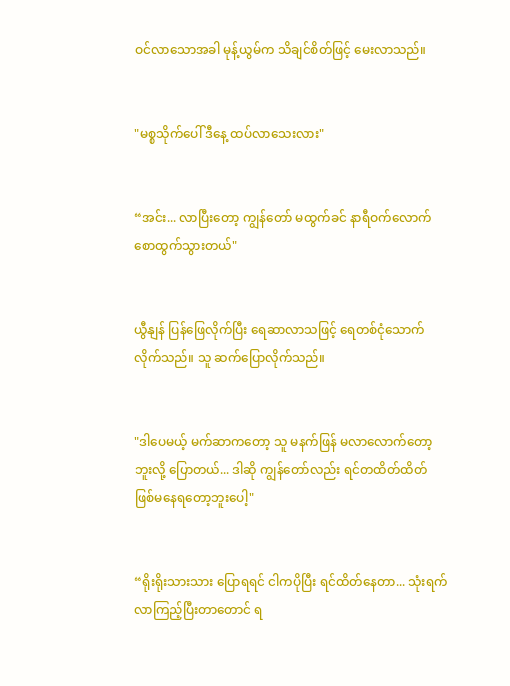ဝင်လာသောအခါ မုန့်ယွမ်က သိချင်စိတ်ဖြင့် မေးလာသည်။


"မစ္စသိုက်ပေါ် ဒီနေ့ ထပ်လာသေးလား"


“အင်း... လာပြီးတော့ ကျွန်တော် မထွက်ခင် နာရီဝက်လောက် စောထွက်သွားတယ်"


ယွီနျန် ပြန်ဖြေလိုက်ပြီး ရေဆာလာသဖြင့် ရေတစ်ငုံသောက်လိုက်သည်။ သူ ဆက်ပြောလိုက်သည်။


"ဒါပေမယ့် မက်ဆာကတော့ သူ မနက်ဖြန် မလာလောက်တော့ဘူးလို့ ပြောတယ်... ဒါဆို ကျွန်တော်လည်း ရင်တထိတ်ထိတ် ဖြစ်မနေရတော့ဘူးပေါ့"


“ရိုးရိုးသားသား ပြောရရင် ငါကပိုပြီး ရင်ထိတ်နေတာ... သုံးရက် လာကြည့်ပြီးတာတောင် ရ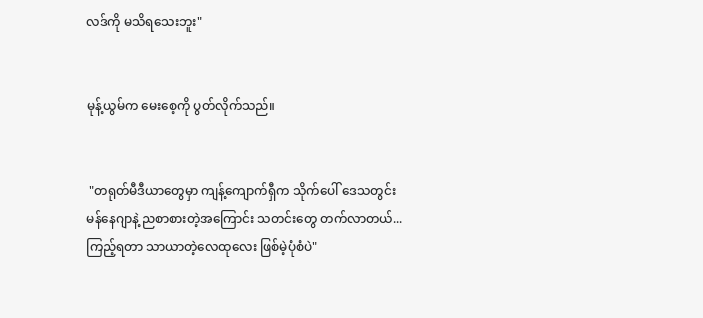လဒ်ကို မသိရသေးဘူး"


မုန့်ယွမ်က မေးစေ့ကို ပွတ်လိုက်သည်။


 "တရုတ်မီဒီယာတွေမှာ ကျန့်ကျောက်ရှီက သိုက်ပေါ် ဒေသတွင်းမန်နေဂျာနဲ့ ညစာစားတဲ့အကြောင်း သတင်းတွေ တက်လာတယ်... ကြည့်ရတာ သာယာတဲ့လေထုလေး ဖြစ်မဲ့ပုံစံပဲ"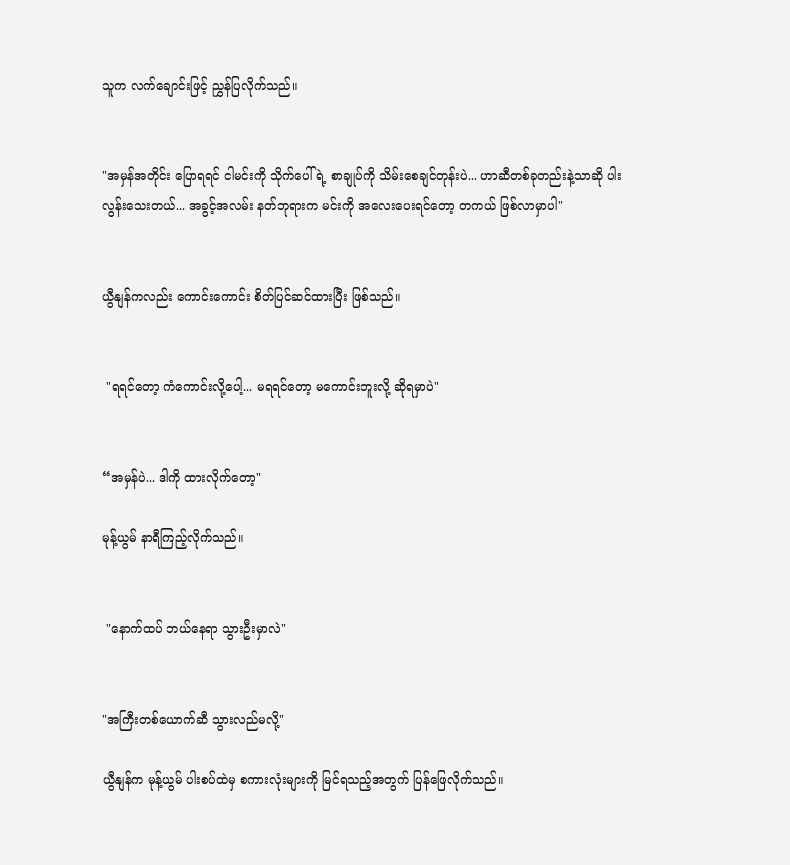သူက လက်ချောင်းဖြင့် ညွှန်ပြလိုက်သည်။


"အမှန်အတိုင်း ပြောရရင် ငါမင်းကို သိုက်ပေါ်ရဲ့ စာချုပ်ကို သိမ်းစေချင်တုန်းပဲ... ဟာဆီတစ်ခုတည်းနဲ့သာဆို ပါးလွန်းသေးတယ်... အခွင့်အလမ်း နတ်ဘုရားက မင်းကို အလေးပေးရင်တော့ တကယ် ဖြစ်လာမှာပါ"


ယွီနျန်ကလည်း ကောင်းကောင်း စိတ်ပြင်ဆင်ထားပြီး ဖြစ်သည်။


 "ရရင်တော့ ကံကောင်းလို့ပေါ့... မရရင်တော့ မကောင်းဘူးလို့ ဆိုရမှာပဲ"


“အမှန်ပဲ... ဒါကို ထားလိုက်တော့"

မုန့်ယွမ် နာရီကြည့်လိုက်သည်။


 "နောက်ထပ် ဘယ်နေရာ သွားဦးမှာလဲ"


"အကြီးတစ်ယောက်ဆီ သွားလည်မလို့"

ယွီနျန်က မုန့်ယွမ် ပါးစပ်ထဲမှ စကားလုံးများကို မြင်ရသည့်အတွက် ပြန်ဖြေလိုက်သည်။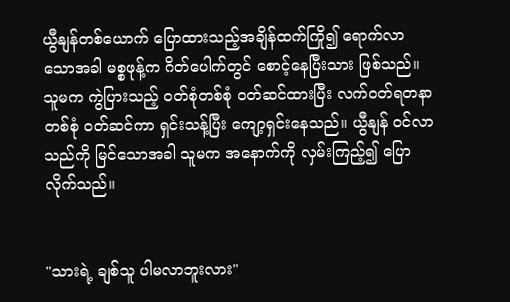ယွီနျန်တစ်ယောက် ပြောထားသည့်အချိန်ထက်ကြို၍ ရောက်လာသောအခါ မစ္စဖုန့်က ဂိတ်ပေါက်တွင် စောင့်နေပြီးသား ဖြစ်သည်။ သူမက ကွဲပြားသည့် ဝတ်စုံတစ်စုံ ဝတ်ဆင်ထားပြီး လက်ဝတ်ရတနာတစ်စုံ ဝတ်ဆင်ကာ ရှင်းသန့်ပြီး ကျော့ရှင်းနေသည်။ ယွီနျန် ဝင်လာသည်ကို မြင်သောအခါ သူမက အနောက်ကို လှမ်းကြည့်၍ ပြောလိုက်သည်။


"သားရဲ့ ချစ်သူ ပါမလာဘူးလား"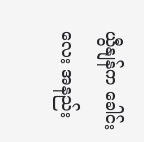ယွီနျန်က ခေါင်းလေး အနည်း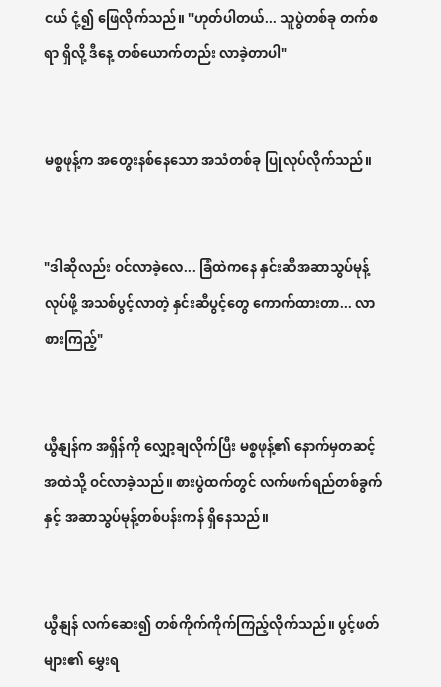ငယ် ငုံ့၍ ဖြေလိုက်သည်။ "ဟုတ်ပါတယ်... သူပွဲတစ်ခု တက်စရာ ရှိလို့ ဒီနေ့ တစ်ယောက်တည်း လာခဲ့တာပါ"


မစ္စဖုန့်က အတွေးနစ်နေသော အသံတစ်ခု ပြုလုပ်လိုက်သည်။


"ဒါဆိုလည်း ဝင်လာခဲ့လေ... ခြံထဲကနေ နှင်းဆီအဆာသွပ်မုန့် လုပ်ဖို့ အသစ်ပွင့်လာတဲ့ နှင်းဆီပွင့်တွေ ကောက်ထားတာ... လာစားကြည့်"


ယွီနျန်က အရှိန်ကို လျှော့ချလိုက်ပြီး မစ္စဖုန့်၏ နောက်မှတဆင့် အထဲသို့ ဝင်လာခဲ့သည်။ စားပွဲထက်တွင် လက်ဖက်ရည်တစ်ခွက်နှင့် အဆာသွပ်မုန့်တစ်ပန်းကန် ရှိနေသည်။


ယွီနျန် လက်ဆေး၍ တစ်ကိုက်ကိုက်ကြည့်လိုက်သည်။ ပွင့်ဖတ်များ၏ မွှေးရ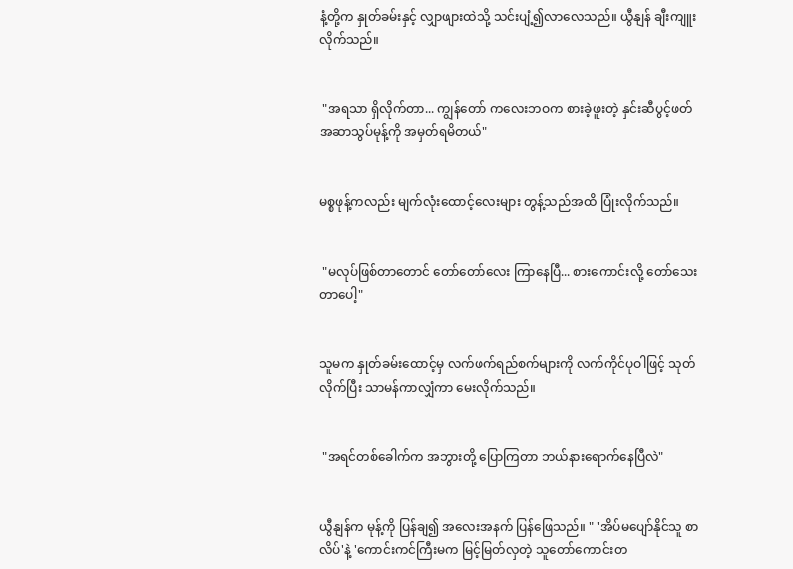နံ့တို့က နှုတ်ခမ်းနှင့် လျှာဖျားထဲသို့ သင်းပျံ့၍လာလေသည်။ ယွီနျန် ချီးကျူးလိုက်သည်။


 "အရသာ ရှိလိုက်တာ... ကျွန်တော် ကလေးဘဝက စားခဲ့ဖူးတဲ့ နှင်းဆီပွင့်ဖတ်အဆာသွပ်မုန့်ကို အမှတ်ရမိတယ်"


မစ္စဖုန့်ကလည်း မျက်လုံးထောင့်လေးများ တွန့်သည်အထိ ပြုံးလိုက်သည်။


 "မလုပ်ဖြစ်တာတောင် တော်တော်လေး ကြာနေပြီ... စားကောင်းလို့ တော်သေးတာပေါ့"


သူမက နှုတ်ခမ်းထောင့်မှ လက်ဖက်ရည်စက်များကို လက်ကိုင်ပုဝါဖြင့် သုတ်လိုက်ပြီး သာမန်ကာလျှံကာ မေးလိုက်သည်။


 "အရင်တစ်ခေါက်က အဘွားတို့ ပြောကြတာ ဘယ်နားရောက်နေပြီလဲ"


ယွီနျန်က မုန့်ကို ပြန်ချ၍ အလေးအနက် ပြန်ဖြေသည်။ " 'အိပ်မပျော်နိုင်သူ စာလိပ်'နဲ့ 'ကောင်းကင်ကြီးမက မြင့်မြတ်လှတဲ့ သူတော်ကောင်းတ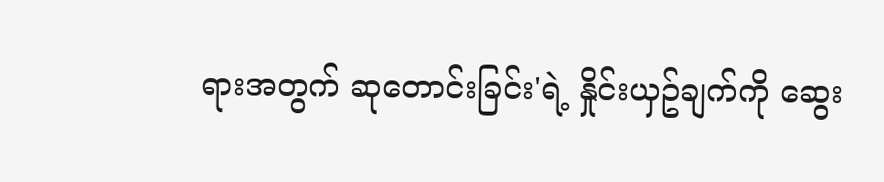ရားအတွက် ဆုတောင်းခြင်း'ရဲ့ နှိုင်းယှဥ်ချက်ကို ဆွေး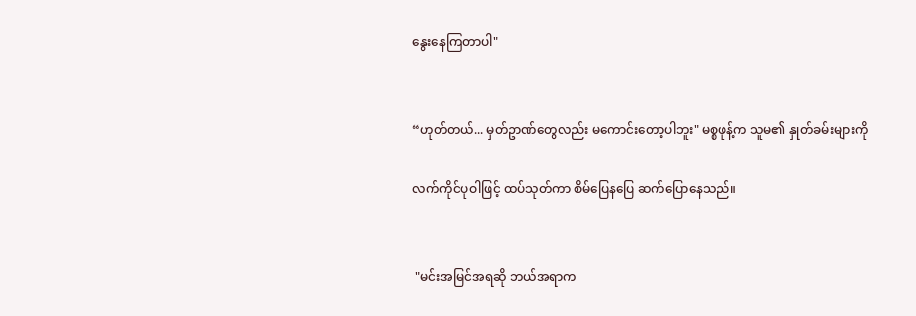နွေးနေကြတာပါ"


“ဟုတ်တယ်... မှတ်ဥာဏ်တွေလည်း မကောင်းတော့ပါဘူး" မစ္စဖုန့်က သူမ၏ နှုတ်ခမ်းများကို

လက်ကိုင်ပုဝါဖြင့် ထပ်သုတ်ကာ စိမ်ပြေနပြေ ဆက်ပြောနေသည်။


 "မင်းအမြင်အရဆို ဘယ်အရာက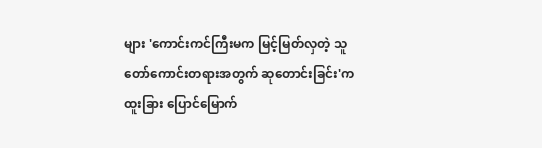များ 'ကောင်းကင်ကြီးမက မြင့်မြတ်လှတဲ့ သူတော်ကောင်းတရားအတွက် ဆုတောင်းခြင်း'က ထူးခြား ပြောင်မြောက်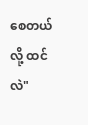စေတယ်လို့ ထင်လဲ"